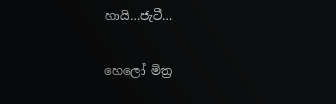හායි…ජැටී…

හෙලෝ මිත්‍ර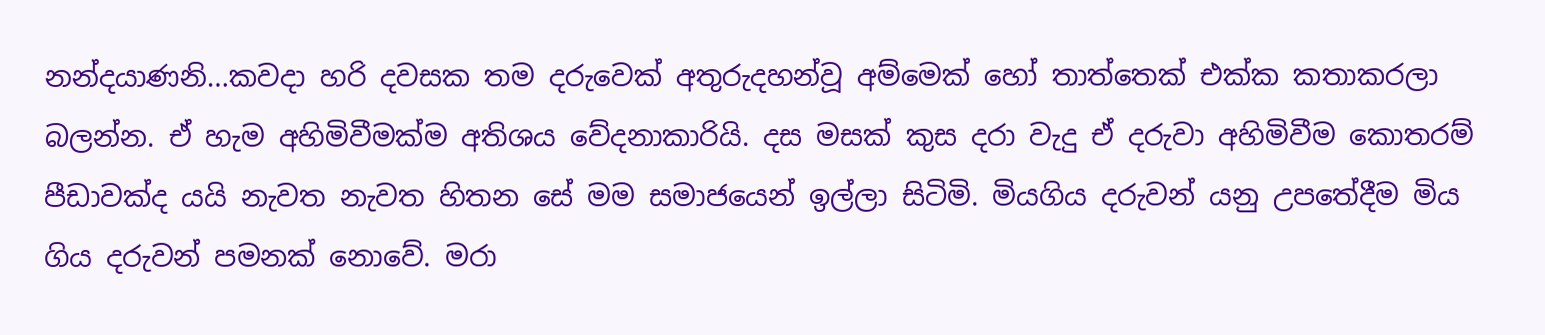නන්දයාණනි…කවදා හරි දවසක තම දරුවෙක් අතුරුදහන්වූ අම්මෙක් හෝ තාත්තෙක් එක්ක කතාකරලා බලන්න. ඒ හැම අහිමිවීමක්ම අතිශය වේදනාකාරියි. දස මසක් කුස දරා වැදු ඒ දරුවා අහිමිවීම කොතරම් පීඩාවක්ද යයි නැවත නැවත හිතන සේ මම සමාජයෙන් ඉල්ලා සිටිමි. මියගිය දරුවන් යනු උපතේදීම මිය ගිය දරුවන් පමනක් නොවේ. මරා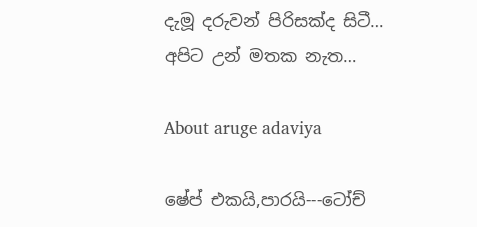දැමූ දරුවන් පිරිසක්ද සිටී… අපිට උන් මතක නැත…

About aruge adaviya

ෂේප් එකයි,පාරයි---ටෝච්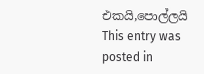එකයි,පොල්ලයි
This entry was posted in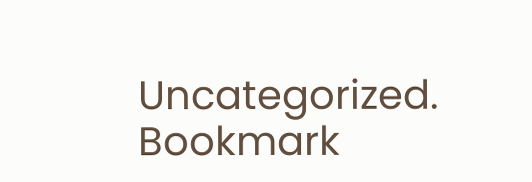Uncategorized. Bookmark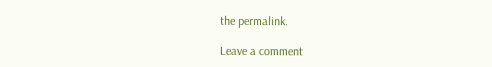the permalink.

Leave a comment